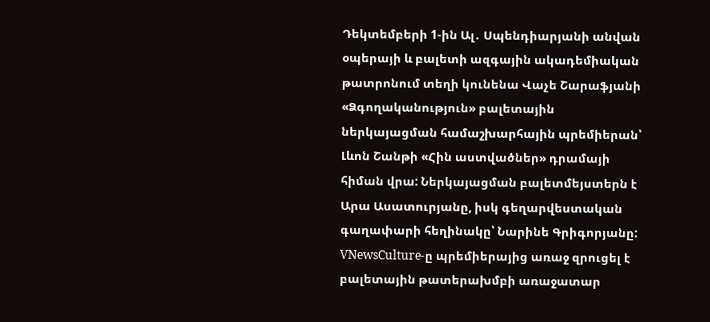Դեկտեմբերի 1-ին Ալ․ Սպենդիարյանի անվան օպերայի և բալետի ազգային ակադեմիական թատրոնում տեղի կունենա Վաչե Շարաֆյանի «Ձգողականություն» բալետային ներկայացման համաշխարհային պրեմիերան՝ Լևոն Շանթի «Հին աստվածներ» դրամայի հիման վրա: Ներկայացման բալետմեյստերն է Արա Ասատուրյանը, իսկ գեղարվեստական գաղափարի հեղինակը՝ Նարինե Գրիգորյանը:
VNewsCulture-ը պրեմիերայից առաջ զրուցել է բալետային թատերախմբի առաջատար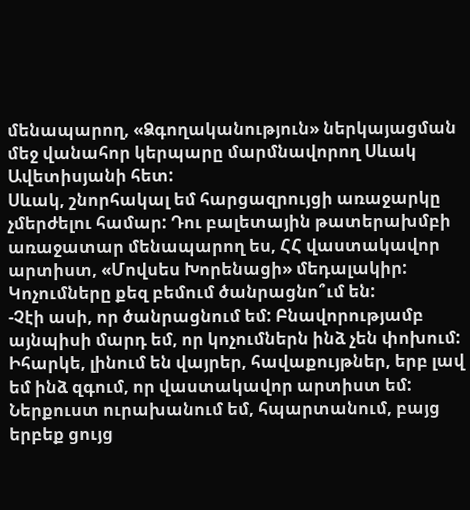մենապարող, «Ձգողականություն» ներկայացման մեջ վանահոր կերպարը մարմնավորող Սևակ Ավետիսյանի հետ:
Սևակ, շնորհակալ եմ հարցազրույցի առաջարկը չմերժելու համար: Դու բալետային թատերախմբի առաջատար մենապարող ես, ՀՀ վաստակավոր արտիստ, «Մովսես Խորենացի» մեդալակիր: Կոչումները քեզ բեմում ծանրացնո՞ւմ են:
-Չէի ասի, որ ծանրացնում եմ: Բնավորությամբ այնպիսի մարդ եմ, որ կոչումներն ինձ չեն փոխում: Իհարկե, լինում են վայրեր, հավաքույթներ, երբ լավ եմ ինձ զգում, որ վաստակավոր արտիստ եմ: Ներքուստ ուրախանում եմ, հպարտանում, բայց երբեք ցույց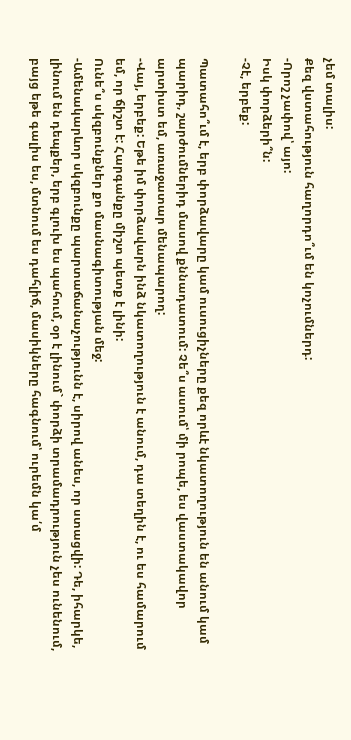չեմ տալիս:
Քեզ վստահություն հաղորդո՞ւմ են կոչումներդ:
-Որոշ չափով՝ այո:
Իսկ փորձերի՞ն:
-Չէ, երբեք:

Պատահո՞ւմ է, երբ փորձավարը կամ ուսուցիչները քեզ որևէ նկատողություն են անում կամ պարիդ, շարժումներիդ մասով քննադատում: Չե՞ս ասում՝ մի րոպե, ես վաստակավոր արտիստ եմ, առաջատար մենապարող:
-Վայ, երբեք: Եթե իմ փորձավարն ինձ նկատողություն է անում, դա տեղին է, ու ես համարում եմ, որ ճիշտ է: Հարգանքը միշտ պետք է լինի:
Ունե՞ս սկզբունքներ քո մասնագիտության մեջ:
-Ամենակարևոր սկզբունքը պարտաճանաչությունն է, սիրով անես, որ ստացվի: Դե, իհարկե, լինում են դեպքեր, երբ գլուխ ես պահում, օր է լինում` փորձի տրամադրություն չես ունենում, բայց եթե գալիս ես, մտնում ես դահլիճ, մասիկները հագնում՝ ուրեմն կա՛մ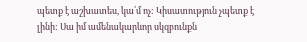պետք է աշխատես, կա՛մ ոչ: Կիսատություն չպետք է լինի: Սա իմ ամենակարևոր սկզբունքն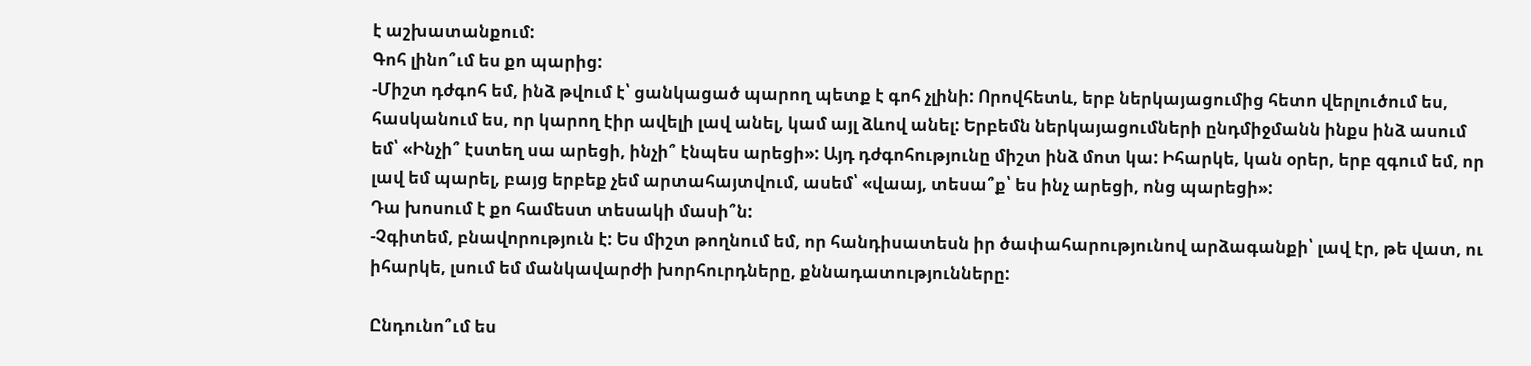է աշխատանքում:
Գոհ լինո՞ւմ ես քո պարից:
-Միշտ դժգոհ եմ, ինձ թվում է՝ ցանկացած պարող պետք է գոհ չլինի: Որովհետև, երբ ներկայացումից հետո վերլուծում ես, հասկանում ես, որ կարող էիր ավելի լավ անել, կամ այլ ձևով անել: Երբեմն ներկայացումների ընդմիջմանն ինքս ինձ ասում եմ՝ «Ինչի՞ էստեղ սա արեցի, ինչի՞ էնպես արեցի»: Այդ դժգոհությունը միշտ ինձ մոտ կա: Իհարկե, կան օրեր, երբ զգում եմ, որ լավ եմ պարել, բայց երբեք չեմ արտահայտվում, ասեմ՝ «վաայ, տեսա՞ք՝ ես ինչ արեցի, ոնց պարեցի»:
Դա խոսում է քո համեստ տեսակի մասի՞ն:
-Չգիտեմ, բնավորություն է: Ես միշտ թողնում եմ, որ հանդիսատեսն իր ծափահարությունով արձագանքի՝ լավ էր, թե վատ, ու իհարկե, լսում եմ մանկավարժի խորհուրդները, քննադատությունները:

Ընդունո՞ւմ ես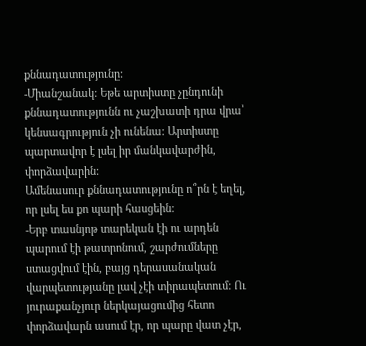քննադատությունը:
-Միանշանակ: Եթե արտիստը չընդունի քննադատությունն ու չաշխատի դրա վրա՝ կենսագրություն չի ունենա: Արտիստը պարտավոր է լսել իր մանկավարժին, փորձավարին:
Ամենասուր քննադատությունը ո՞րն է եղել, որ լսել ես քո պարի հասցեին:
-Երբ տասնյոթ տարեկան էի ու արդեն պարում էի թատրոնում, շարժումները ստացվում էին, բայց դերասանական վարպետությանը լավ չէի տիրապետում: Ու յուրաքանչյուր ներկայացումից հետո փորձավարն ասում էր, որ պարը վատ չէր,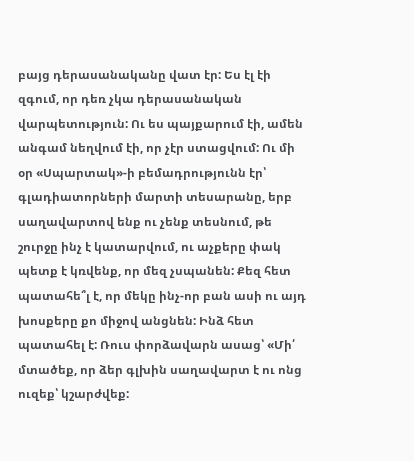բայց դերասանականը վատ էր: Ես էլ էի զգում, որ դեռ չկա դերասանական վարպետություն: Ու ես պայքարում էի, ամեն անգամ նեղվում էի, որ չէր ստացվում: Ու մի օր «Սպարտակ»-ի բեմադրությունն էր՝ գլադիատորների մարտի տեսարանը, երբ սաղավարտով ենք ու չենք տեսնում, թե շուրջը ինչ է կատարվում, ու աչքերը փակ պետք է կռվենք, որ մեզ չսպանեն: Քեզ հետ պատահե՞լ է, որ մեկը ինչ-որ բան ասի ու այդ խոսքերը քո միջով անցնեն: Ինձ հետ պատահել է: Ռուս փորձավարն ասաց՝ «Մի՛ մտածեք, որ ձեր գլխին սաղավարտ է ու ոնց ուզեք՝ կշարժվեք: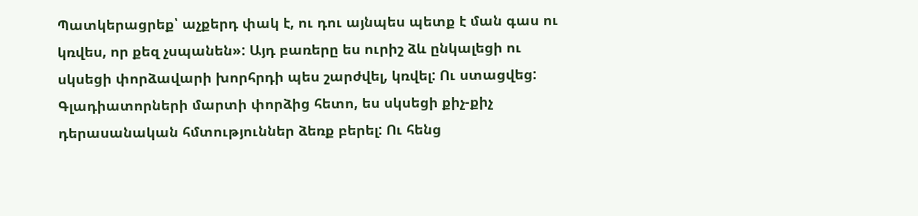Պատկերացրեք՝ աչքերդ փակ է, ու դու այնպես պետք է ման գաս ու կռվես, որ քեզ չսպանեն»: Այդ բառերը ես ուրիշ ձև ընկալեցի ու սկսեցի փորձավարի խորհրդի պես շարժվել, կռվել: Ու ստացվեց: Գլադիատորների մարտի փորձից հետո, ես սկսեցի քիչ-քիչ դերասանական հմտություններ ձեռք բերել: Ու հենց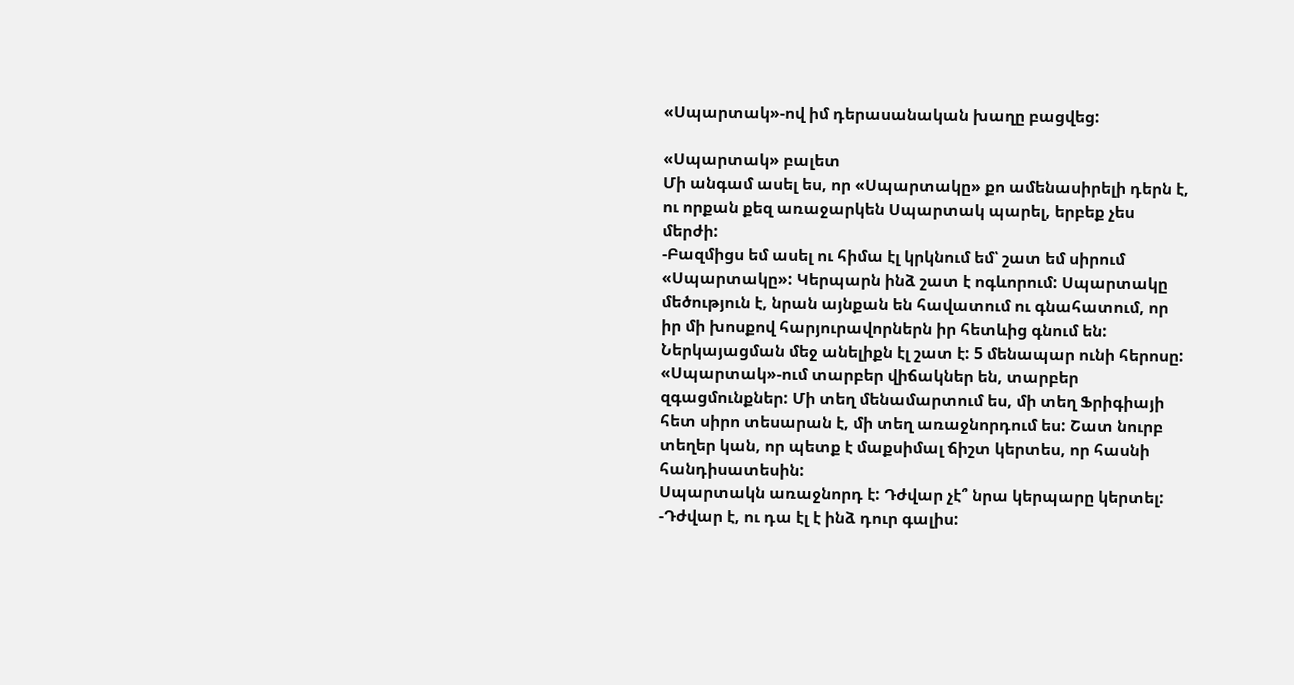«Սպարտակ»-ով իմ դերասանական խաղը բացվեց:

«Սպարտակ» բալետ
Մի անգամ ասել ես, որ «Սպարտակը» քո ամենասիրելի դերն է, ու որքան քեզ առաջարկեն Սպարտակ պարել, երբեք չես մերժի:
-Բազմիցս եմ ասել ու հիմա էլ կրկնում եմ՝ շատ եմ սիրում «Սպարտակը»: Կերպարն ինձ շատ է ոգևորում: Սպարտակը մեծություն է, նրան այնքան են հավատում ու գնահատում, որ իր մի խոսքով հարյուրավորներն իր հետևից գնում են: Ներկայացման մեջ անելիքն էլ շատ է: 5 մենապար ունի հերոսը: «Սպարտակ»-ում տարբեր վիճակներ են, տարբեր զգացմունքներ: Մի տեղ մենամարտում ես, մի տեղ Ֆրիգիայի հետ սիրո տեսարան է, մի տեղ առաջնորդում ես: Շատ նուրբ տեղեր կան, որ պետք է մաքսիմալ ճիշտ կերտես, որ հասնի հանդիսատեսին:
Սպարտակն առաջնորդ է: Դժվար չէ՞ նրա կերպարը կերտել:
-Դժվար է, ու դա էլ է ինձ դուր գալիս: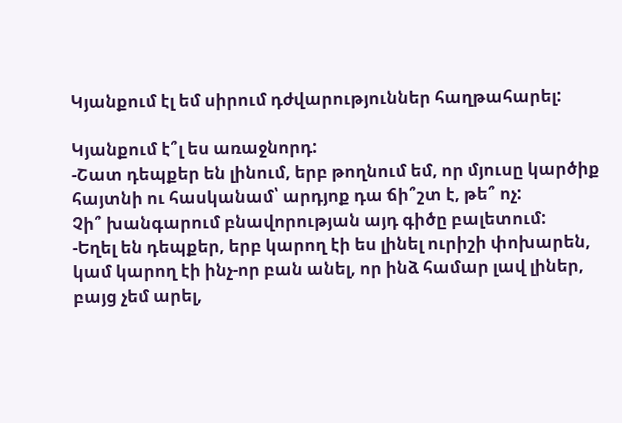Կյանքում էլ եմ սիրում դժվարություններ հաղթահարել:

Կյանքում է՞լ ես առաջնորդ:
-Շատ դեպքեր են լինում, երբ թողնում եմ, որ մյուսը կարծիք հայտնի ու հասկանամ՝ արդյոք դա ճի՞շտ է, թե՞ ոչ:
Չի՞ խանգարում բնավորության այդ գիծը բալետում:
-Եղել են դեպքեր, երբ կարող էի ես լինել ուրիշի փոխարեն, կամ կարող էի ինչ-որ բան անել, որ ինձ համար լավ լիներ, բայց չեմ արել,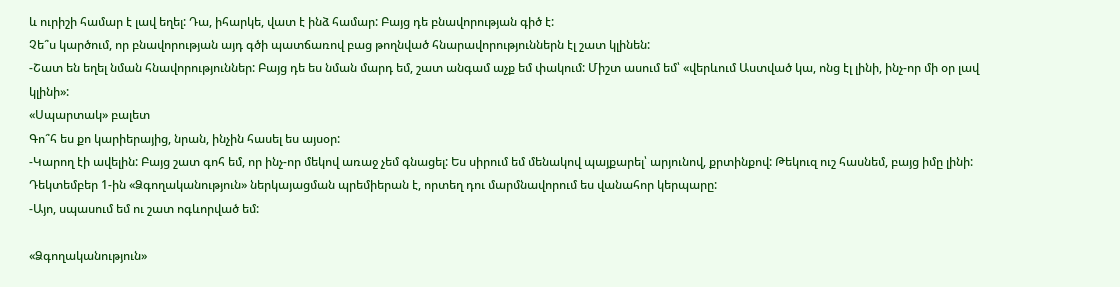և ուրիշի համար է լավ եղել: Դա, իհարկե, վատ է ինձ համար: Բայց դե բնավորության գիծ է:
Չե՞ս կարծում, որ բնավորության այդ գծի պատճառով բաց թողնված հնարավորություններն էլ շատ կլինեն:
-Շատ են եղել նման հնավորություններ: Բայց դե ես նման մարդ եմ, շատ անգամ աչք եմ փակում: Միշտ ասում եմ՝ «վերևում Աստված կա, ոնց էլ լինի, ինչ-որ մի օր լավ կլինի»:
«Սպարտակ» բալետ
Գո՞հ ես քո կարիերայից, նրան, ինչին հասել ես այսօր:
-Կարող էի ավելին: Բայց շատ գոհ եմ, որ ինչ-որ մեկով առաջ չեմ գնացել: Ես սիրում եմ մենակով պայքարել՝ արյունով, քրտինքով: Թեկուզ ուշ հասնեմ, բայց իմը լինի:
Դեկտեմբեր 1-ին «Ձգողականություն» ներկայացման պրեմիերան է, որտեղ դու մարմնավորում ես վանահոր կերպարը:
-Այո, սպասում եմ ու շատ ոգևորված եմ:

«Ձգողականություն»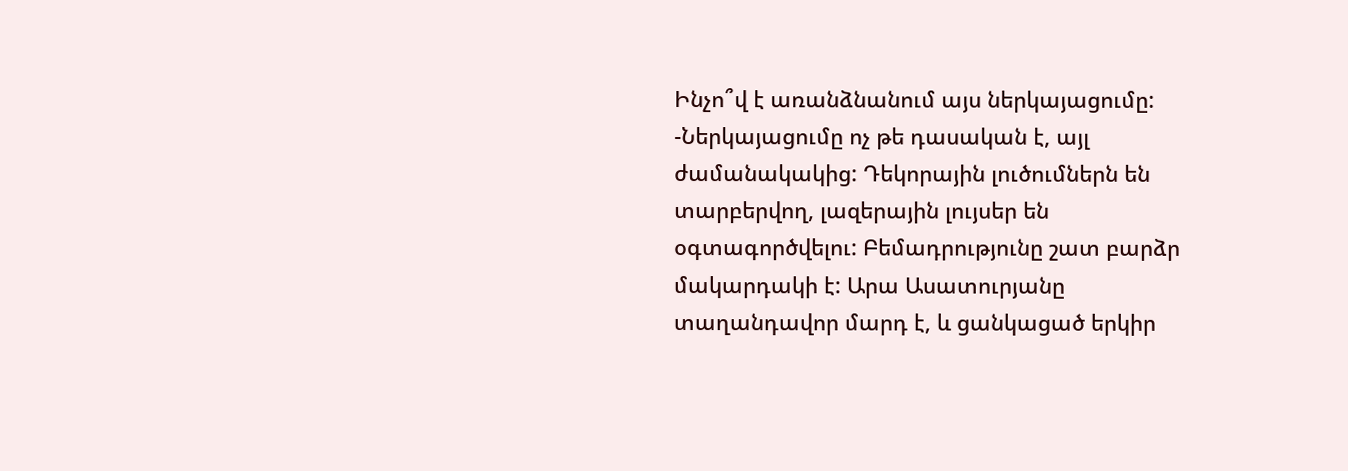Ինչո՞վ է առանձնանում այս ներկայացումը:
-Ներկայացումը ոչ թե դասական է, այլ ժամանակակից: Դեկորային լուծումներն են տարբերվող, լազերային լույսեր են օգտագործվելու: Բեմադրությունը շատ բարձր մակարդակի է: Արա Ասատուրյանը տաղանդավոր մարդ է, և ցանկացած երկիր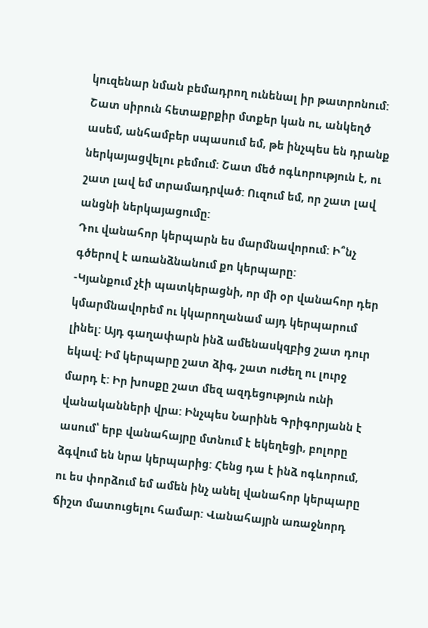կուզենար նման բեմադրող ունենալ իր թատրոնում: Շատ սիրուն հետաքրքիր մտքեր կան ու, անկեղծ ասեմ, անհամբեր սպասում եմ, թե ինչպես են դրանք ներկայացվելու բեմում: Շատ մեծ ոգևորություն է, ու շատ լավ եմ տրամադրված: Ուզում եմ, որ շատ լավ անցնի ներկայացումը:
Դու վանահոր կերպարն ես մարմնավորում: Ի՞նչ գծերով է առանձնանում քո կերպարը:
-Կյանքում չէի պատկերացնի, որ մի օր վանահոր դեր կմարմնավորեմ ու կկարողանամ այդ կերպարում լինել: Այդ գաղափարն ինձ ամենասկզբից շատ դուր եկավ: Իմ կերպարը շատ ձիգ, շատ ուժեղ ու լուրջ մարդ է: Իր խոսքը շատ մեզ ազդեցություն ունի վանականների վրա: Ինչպես Նարինե Գրիգորյանն է ասում՝ երբ վանահայրը մտնում է եկեղեցի, բոլորը ձգվում են նրա կերպարից: Հենց դա է ինձ ոգևորում, ու ես փորձում եմ ամեն ինչ անել վանահոր կերպարը ճիշտ մատուցելու համար: Վանահայրն առաջնորդ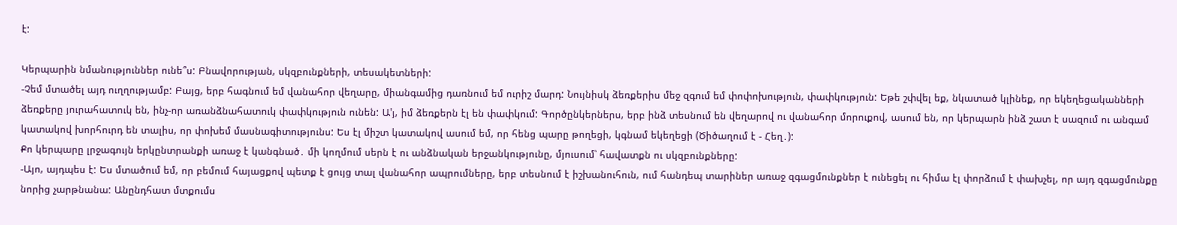է:

Կերպարին նմանություններ ունե՞ս: Բնավորության, սկզբունքների, տեսակետների:
-Չեմ մտածել այդ ուղղությամբ: Բայց, երբ հագնում եմ վանահոր վեղարը, միանգամից դառնում եմ ուրիշ մարդ: Նույնիսկ ձեռքերիս մեջ զգում եմ փոփոխություն, փափկություն: Եթե շփվել եք, նկատած կլինեք, որ եկեղեցականների ձեռքերը յուրահատուկ են, ինչ-որ առանձնահատուկ փափկություն ունեն: Ա'յ, իմ ձեռքերն էլ են փափկում: Գործընկերներս, երբ ինձ տեսնում են վեղարով ու վանահոր մորուքով, ասում են, որ կերպարն ինձ շատ է սազում ու անգամ կատակով խորհուրդ են տալիս, որ փոխեմ մասնագիտությունս: Ես էլ միշտ կատակով ասում եմ, որ հենց պարը թողեցի, կգնամ եկեղեցի (Ծիծաղում է - Հեղ․):
Քո կերպարը լրջագույն երկընտրանքի առաջ է կանգնած․ մի կողմում սերն է ու անձնական երջանկությունը, մյուսում՝ հավատքն ու սկզբունքները:
-Այո, այդպես է: Ես մտածում եմ, որ բեմում հայացքով պետք է ցույց տալ վանահոր ապրումները, երբ տեսնում է իշխանուհուն, ում հանդեպ տարիներ առաջ զգացմունքներ է ունեցել ու հիմա էլ փորձում է փախչել, որ այդ զգացմունքը նորից չարթնանա: Անընդհատ մտքումս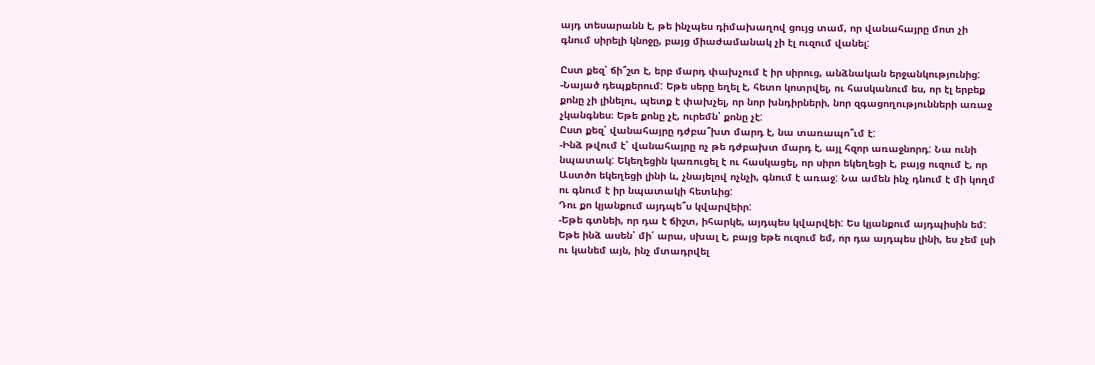այդ տեսարանն է, թե ինչպես դիմախաղով ցույց տամ, որ վանահայրը մոտ չի գնում սիրելի կնոջը, բայց միաժամանակ չի էլ ուզում վանել:

Ըստ քեզ՝ ճի՞շտ է, երբ մարդ փախչում է իր սիրուց, անձնական երջանկությունից:
-Նայած դեպքերում: Եթե սերը եղել է, հետո կոտրվել, ու հասկանում ես, որ էլ երբեք քոնը չի լինելու, պետք է փախչել, որ նոր խնդիրների, նոր զգացողությունների առաջ չկանգնես։ Եթե քոնը չէ, ուրեմն՝ քոնը չէ:
Ըստ քեզ՝ վանահայրը դժբա՞խտ մարդ է, նա տառապո՞ւմ է:
-Ինձ թվում է՝ վանահայրը ոչ թե դժբախտ մարդ է, այլ հզոր առաջնորդ: Նա ունի նպատակ: Եկեղեցին կառուցել է ու հասկացել, որ սիրո եկեղեցի է, բայց ուզում է, որ Աստծո եկեղեցի լինի և, չնայելով ոչնչի, գնում է առաջ: Նա ամեն ինչ դնում է մի կողմ ու գնում է իր նպատակի հետևից:
Դու քո կյանքում այդպե՞ս կվարվեիր:
-Եթե գտնեի, որ դա է ճիշտ, իհարկե, այդպես կվարվեի: Ես կյանքում այդպիսին եմ: Եթե ինձ ասեն՝ մի՛ արա, սխալ է, բայց եթե ուզում եմ, որ դա այդպես լինի, ես չեմ լսի ու կանեմ այն, ինչ մտադրվել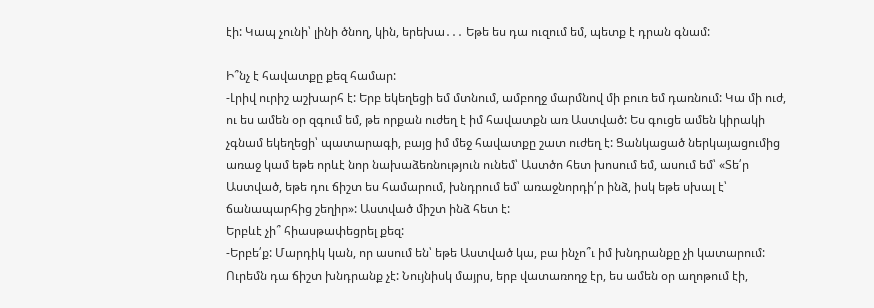էի: Կապ չունի՝ լինի ծնող, կին, երեխա․․․ Եթե ես դա ուզում եմ, պետք է դրան գնամ:

Ի՞նչ է հավատքը քեզ համար:
-Լրիվ ուրիշ աշխարհ է: Երբ եկեղեցի եմ մտնում, ամբողջ մարմնով մի բուռ եմ դառնում: Կա մի ուժ, ու ես ամեն օր զգում եմ, թե որքան ուժեղ է իմ հավատքն առ Աստված: Ես գուցե ամեն կիրակի չգնամ եկեղեցի՝ պատարագի, բայց իմ մեջ հավատքը շատ ուժեղ է: Ցանկացած ներկայացումից առաջ կամ եթե որևէ նոր նախաձեռնություն ունեմ՝ Աստծո հետ խոսում եմ, ասում եմ՝ «Տե՛ր Աստված, եթե դու ճիշտ ես համարում, խնդրում եմ՝ առաջնորդի՛ր ինձ, իսկ եթե սխալ է՝ ճանապարհից շեղիր»: Աստված միշտ ինձ հետ է:
Երբևէ չի՞ հիասթափեցրել քեզ:
-Երբե՛ք: Մարդիկ կան, որ ասում են՝ եթե Աստված կա, բա ինչո՞ւ իմ խնդրանքը չի կատարում: Ուրեմն դա ճիշտ խնդրանք չէ: Նույնիսկ մայրս, երբ վատառողջ էր, ես ամեն օր աղոթում էի,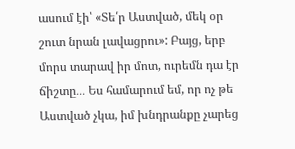ասում էի՝ «Տե՛ր Աստված, մեկ օր շուտ նրան լավացրու»: Բայց, երբ մորս տարավ իր մոտ, ուրեմն դա էր ճիշտը․․․ Ես համարում եմ, որ ոչ թե Աստված չկա, իմ խնդրանքը չարեց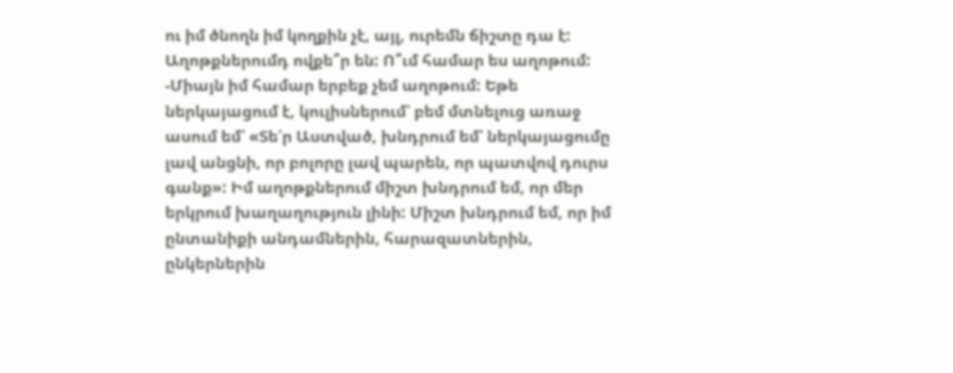ու իմ ծնողն իմ կողքին չէ, այլ, ուրեմն ճիշտը դա է:
Աղոթքներումդ ովքե՞ր են: Ո՞ւմ համար ես աղոթում:
-Միայն իմ համար երբեք չեմ աղոթում: Եթե ներկայացում է, կուլիսներում՝ բեմ մտնելուց առաջ ասում եմ՝ «Տե՛ր Աստված, խնդրում եմ՝ ներկայացումը լավ անցնի, որ բոլորը լավ պարեն, որ պատվով դուրս գանք»: Իմ աղոթքներում միշտ խնդրում եմ, որ մեր երկրում խաղաղություն լինի: Միշտ խնդրում եմ, որ իմ ընտանիքի անդամներին, հարազատներին, ընկերներին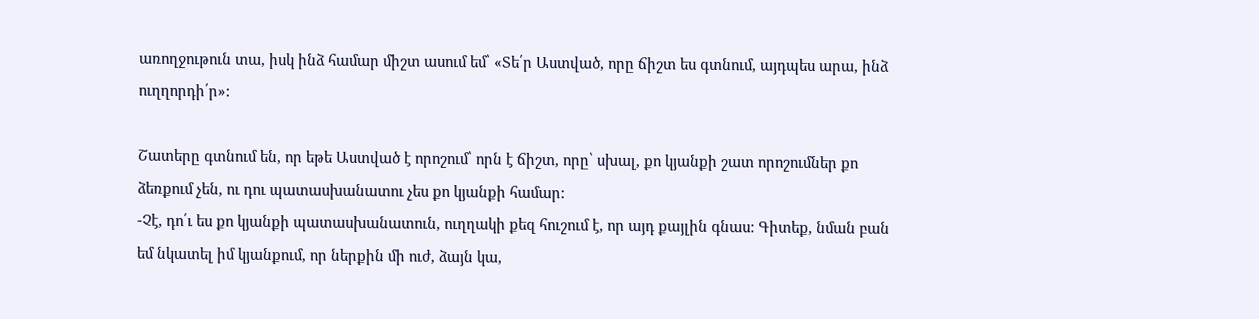առողջութուն տա, իսկ ինձ համար միշտ ասում եմ՝ «Տե՛ր Աստված, որը ճիշտ ես գտնում, այդպես արա, ինձ ուղղորդի՛ր»:

Շատերը գտնում են, որ եթե Աստված է որոշում՝ որն է ճիշտ, որը՝ սխալ, քո կյանքի շատ որոշումներ քո ձեռքում չեն, ու դու պատասխանատու չես քո կյանքի համար:
-Չէ, դո՛ւ ես քո կյանքի պատասխանատուն, ուղղակի քեզ հուշում է, որ այդ քայլին գնաս: Գիտեք, նման բան եմ նկատել իմ կյանքում, որ ներքին մի ուժ, ձայն կա,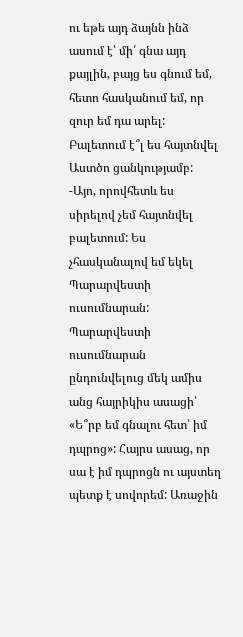ու եթե այդ ձայնն ինձ ասում է՝ մի՛ գնա այդ քայլին, բայց ես գնում եմ, հետո հասկանում եմ, որ զուր եմ դա արել:
Բալետում է՞լ ես հայտնվել Աստծո ցանկությամբ:
-Այո, որովհետև ես սիրելով չեմ հայտնվել բալետում: Ես չհասկանալով եմ եկել Պարարվեստի ուսումնարան: Պարարվեստի ուսումնարան ընդունվելուց մեկ ամիս անց հայրիկիս ասացի՝ «Ե՞րբ եմ գնալու հետ՝ իմ դպրոց»: Հայրս ասաց, որ սա է իմ դպրոցն ու այստեղ պետք է սովորեմ: Առաջին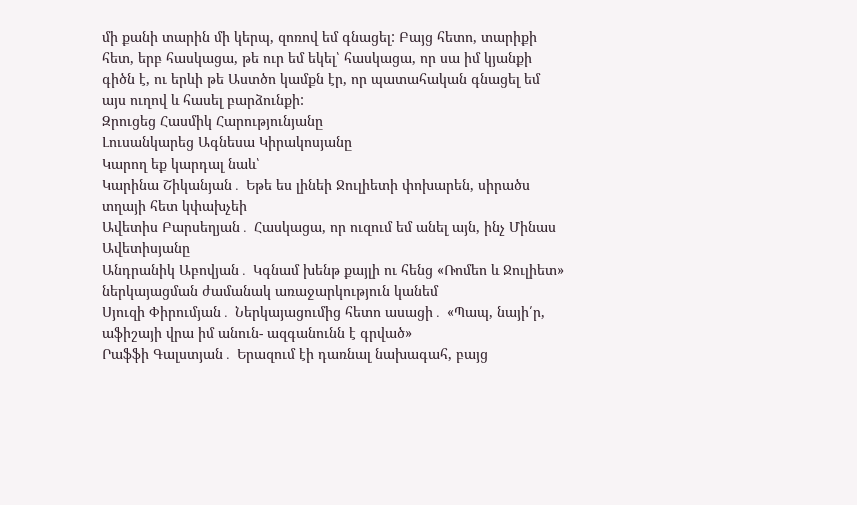մի քանի տարին մի կերպ, զոռով եմ գնացել: Բայց հետո, տարիքի հետ, երբ հասկացա, թե ուր եմ եկել՝ հասկացա, որ սա իմ կյանքի գիծն է, ու երևի թե Աստծո կամքն էր, որ պատահական գնացել եմ այս ուղով և հասել բարձունքի:
Զրուցեց Հասմիկ Հարությունյանը
Լուսանկարեց Ագնեսա Կիրակոսյանը
Կարող եք կարդալ նաև՝
Կարինա Շիկանյան․ Եթե ես լինեի Ջուլիետի փոխարեն, սիրածս տղայի հետ կփախչեի
Ավետիս Բարսեղյան․ Հասկացա, որ ուզում եմ անել այն, ինչ Մինաս Ավետիսյանը
Անդրանիկ Աբովյան․ Կգնամ խենթ քայլի ու հենց «Ռոմեո և Ջուլիետ» ներկայացման ժամանակ առաջարկություն կանեմ
Սյուզի Փիրումյան․ Ներկայացումից հետո ասացի․ «Պապ, նայի՛ր, աֆիշայի վրա իմ անուն- ազգանունն է գրված»
Րաֆֆի Գալստյան․ Երազում էի դառնալ նախագահ, բայց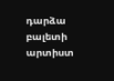դարձա բալետի արտիստ